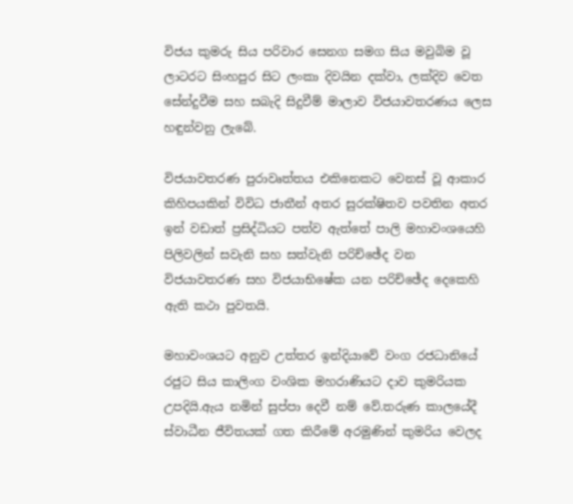විජය කුමරු සිය පරිවාර සෙනග සමග සිය මවුබිම වූ ලාටරට සිංහපුර සිට ලංකා දිවයින දක්වා, ලක්දිව වෙත සේන්දුවීම සහ සබැදි සිදුවීම් මාලාව විජයාවතරණය ලෙස හඳුන්වනු ලැබේ.

විජයාවතරණ පුරාවෘත්තය එකිනෙකට වෙනස් වූ ආකාර කිහිපයකින් විවිධ ජාතීන් අතර සුරක්ෂිතව පවතින අතර ඉන් වඩාත් ප්‍රසිද්ධියට පත්ව ඇත්තේ පාලි මහාවංශයෙහි පිලිවලින් සවැනි සහ සත්වැනි පරිච්ඡේද වන විජයාවතරණ සහ විජයාභිෂේක යන පරිච්ඡේද දෙකෙහි ඇති කථා පුවතයි.

මහාවංශයට අනුව උත්තර ඉන්දියාවේ වංග රජධානියේ රජුට සිය කාලිංග වංශික මහරාණියට දාව කුමරියක උපදියි.ඇය නමින් සුප්‍පා දෙවී නම් වේ.තරුණ කාලයේදී ස්වාධීන ජීවිතයක් ගත කිරීමේ අරමුණින් කුමරිය වෙලද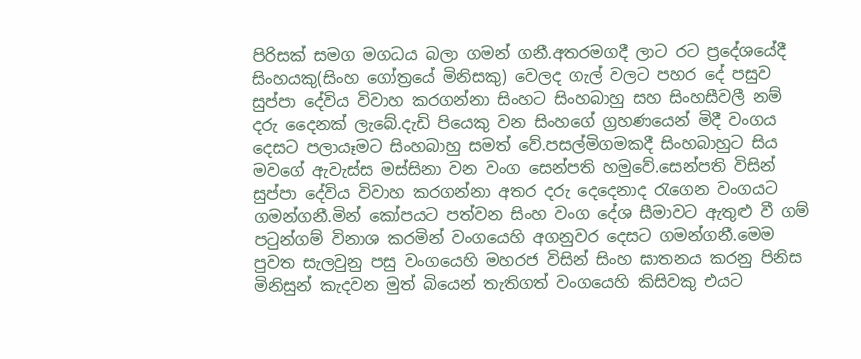පිරිසක් සමග මගධය බලා ගමන් ගනී.අතරමගදී ලාට රට ප්‍රදේශයේදී සිංහයකු(සිංහ ගෝත්‍රයේ මිනිසකු) වෙලද ගැල් වලට පහර දේ පසුව සුප්පා දේවිය විවාහ කරගන්නා සිංහට සිංහබාහු සහ සිංහසීවලී නම් දරු දෛනක් ලැබේ.දැඩි පියෙකු වන සිංහගේ ග්‍රහණයෙන් මිදී වංගය දෙසට පලායෑමට සිංහබාහු සමත් වේ.පසල්මිගමකදී සිංහබාහුට සිය මවගේ ඇවැස්ස මස්සිනා වන වංග සෙන්පති හමුවේ.සෙන්පති විසින් සුප්පා දේවිය විවාහ කරගන්නා අතර දරු දෙදෙනාද රැගෙන වංගයට ගමන්ගනී.මින් කෝපයට පත්වන සිංහ වංග දේශ සීමාවට ඇතුළු වී ගම් පටුන්ගම් විනාශ කරමින් වංගයෙහි අගනුවර දෙසට ගමන්ගනී.මෙම පුවත සැලවුනු පසු වංගයෙහි මහරජ විසින් සිංහ ඝාතනය කරනු පිනිස මිනිසුන් කැදවන මුත් බියෙන් තැතිගත් වංගයෙහි කිසිවකු එයට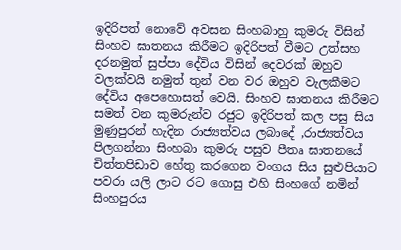ඉදිරිපත් නොවේ අවසන සිංහබාහු කුමරු විසින් සිංහව ඝාතනය කිරීමට ඉදිරිපත් වීමට උත්සහ දරනමුත් සුප්පා දේවිය විසින් දෙවරක් ඔහුව වලක්වයි නමුත් තුන් වන වර ඔහුව වැලකීමට දේවිය අපෙහොසත් වෙයි. සිංහව ඝාතනය කිරීමට සමත් වන කුමරුන්ව රජුට ඉදිරිපත් කල පසු සිය මුණුපුරන් හැදින රාජ්‍යත්වය ලබාදේ ,රාජ්‍යත්වය පිලගන්නා සිංහබා කුමරු පසුව පීතෘ ඝාතනයේ චිත්තපිඩාව හේතු කරගෙන වංගය සිය සුළුපියාට පවරා යලි ලාට රට ගොසු එහි සිංහගේ නමින් සිංහපුරය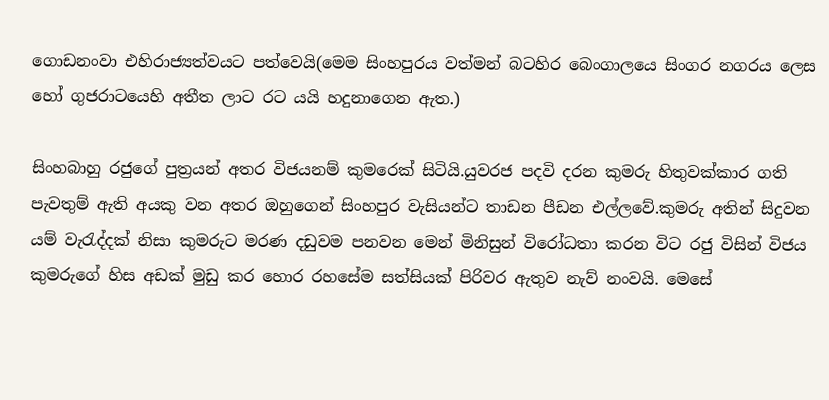ගොඩනංවා එහිරාජ්‍යත්වයට පත්වෙයි(මෙම සිංහපුරය වත්මන් බටහිර බෙංගාලයෙ සිංගර නගරය ලෙස හෝ ගුජරාටයෙහි අතීත ලාට රට යයි හදුනාගෙන ඇත.)

සිංහබාහු රජුගේ පුත්‍රයන් අතර විජයනම් කුමරෙක් සිටියි.යුවරජ පදවි දරන කුමරු හිතුවක්කාර ගති පැවතුම් ඇති අයකු වන අතර ඔහුගෙන් සිංහපුර වැසියන්ට තාඩන පීඩන එල්ලවේ.කුමරු අතින් සිදුවන යම් වැරැද්දක් නිසා කුමරුට මරණ දඩුවම පනවන මෙන් මිනිසුන් විරෝධතා කරන විට රජු විසින් විජය කුමරුගේ හිස අඩක් මුඩු කර හොර රහසේම සත්සියක් පිරිවර ඇතුව නැව් නංවයි. මෙසේ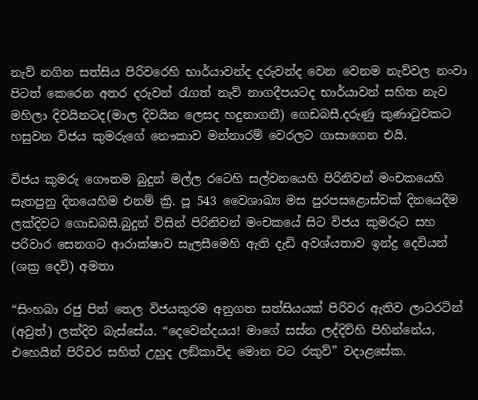නැව් නගින සත්සිය පිරිවරෙහි භාර්යාවන්ද දරුවන්ද වෙන වෙනම නැව්වල නංවා පිටත් කෙරෙන අතර දරුවන් රැගත් නැව් නාගදීපයටද භාර්යාවන් සහිත නැව මහිලා දිවයිනටද(මාල දිවයින ලෙසද හදුනාගනී) ගෙඩබසී.දරුණු කුණාටුවකට හසුවන විජය කුමරුගේ නෞකාව මන්නාරම් වෙරලට ගාසාගෙන එයි.

විජය කුමරු ගෞතම බුදුන් මල්ල රටෙහි සල්වනයෙහි පිරිනිවන් මංචකයෙහි සැතපුනු දිනයෙහිම එනම් ක්‍රි. පූ 543 වෛශාඛ්‍ය මස පුරපසළොස්වක් දිනයෙදීම ලක්දිවට ගොඩබසී.බුදුන් විසින් පිරිනිවන් මංචකයේ සිට විජය කුමරුට සහ පරිවාර සෙනගට ආරාක්ෂාව සැලසීමෙහි ඇති දැඩි අවශ්යතාව ඉන්ද්‍ර දෙවියන් (ශක්‍ර දෙවි) අමතා

“සිංහබා රජු පිත් තෙල විජයකුරම අනුගත සත්සියයක් පිරිවර ඇතිව ලාටරටින් (අවුත්) ලක්දිව බැස්සේය. “දෙවෙන්දයය! මාගේ සස්න ලද්දිව්හි පිහින්නේය, එහෙයින් පිරිවර සහිත් උහුද ලඞ්කාවිද මොන වට රකුව්” වදාළසේක.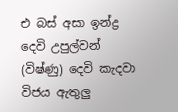එ බස් අසා ඉන්ද්‍ර දෙවි උපුල්වන් (විෂ්ණු) දෙවි කැදවා විජය ඇතුලු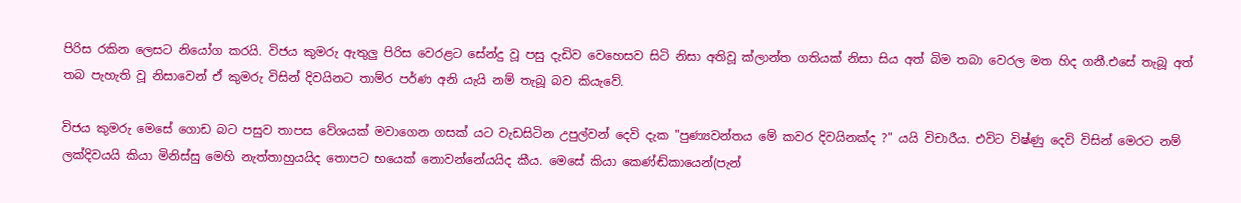පිරිස රකින ලෙසට නියෝග කරයි. විජය කුමරු ඇතුලු පිරිස වෙරළට සේන්දු වූ පසු දැඩිව වෙහෙසව සිටි නිසා අතිවූ ක්ලාන්ත ගතියක් නිසා සිය අත් බිම තබා වෙරල මත හිද ගනී.එසේ තැබූ අත් තබ පැහැති වූ නිසාවෙන් ඒ කුමරු විසින් දිවයිනට තාම්ර පර්ණ අනි යැයි නම් තැබූ බව කියැවේ.

විජය කුමරු මෙසේ ගොඩ බට පසුව තාපස වේශයක් මවාගෙන ගසක් යට වැඩසිටින උපුල්වන් දෙවි දැක "පුණ්‍යවන්තය මේ කවර දිවයිනක්ද ?" යයි විචාරීය. එවිට විෂ්ණු දෙවි විසින් මෙරට නම් ලක්දිවයයි කියා මිනිස්සු මෙහි නැත්තාහුයයිද තොපට භයෙක් නොවන්නේයයිද කීය. මෙසේ කියා කෙණ්ඬ්කායෙන්(පැන්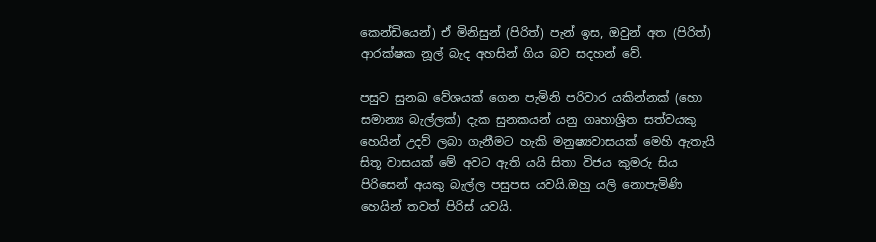කෙන්ඩියෙන්) ඒ මිනිසුන් (පිරිත්) පැන් ඉස, ඔවුන් අත (පිරිත්) ආරක්ෂක නූල් බැද අහසින් ගිය බව සදහන් වේ.

පසුව සුනඛ වේශයක් ගෙන පැමිනි පරිවාර යකින්නක් (හො සමාන්‍ය බැල්ලක්) දැක සුනකයන් යනු ගෘහාශ්‍රිත සත්වයකු හෙයින් උදව් ලබා ගැනීමට හැකි මනුෂ්‍යවාසයක් මෙහි ඇතැයි සිතූ වාසයක් මේ අවට ඇති යයි සිතා විජය කුමරු සිය පිරිසෙන් අයකු බැල්ල පසුපස යවයි.ඔහු යලි නොපැමිණි හෙයින් තවත් පිරිස් යවයි.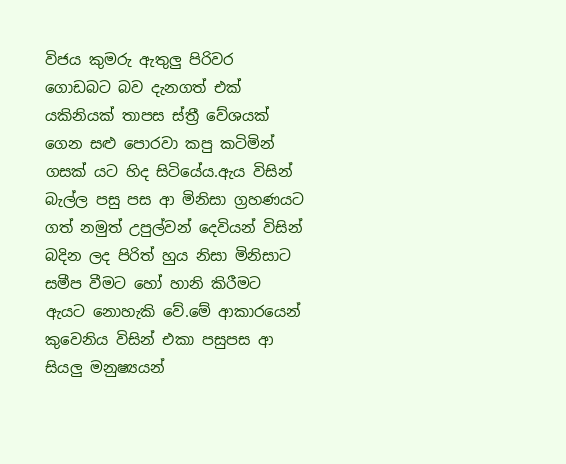විජය කුමරු ඇතුලු පිරිවර ගොඩබට බව දැනගත් එක් යකිනියක් තාපස ස්ත්‍රී වේශයක් ගෙන සළු පොරවා කපු කටිමින් ගසක් යට හිද සිටියේය.ඇය විසින් බැල්ල පසු පස ආ මිනිසා ග්‍රහණයට ගත් නමුත් උපුල්වන් දෙවියන් විසින් බදින ලද පිරිත් හුය නිසා මිනිසාට සමීප වීමට හෝ හානි කිරීමට ඇයට නොහැකි වේ.මේ ආකාරයෙන් කුවෙනිය විසින් එකා පසුපස ආ සියලු මනුෂ්‍යයන්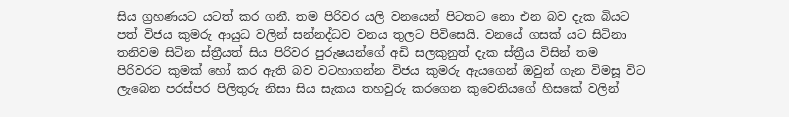සිය ග්‍රහණයට යටත් කර ගනී. තම පිරිවර යලි වනයෙන් පිටතට නො එන බව දැක බියට පත් විජය කුමරු ආයුධ වලින් සන්නද්ධව වනය තුලට පිවිසෙයි. වනයේ ගසක් යට සිටිනා තනිවම සිටින ස්ත්‍රීයත් සිය පිරිවර පුරුෂයන්ගේ අඩි සලකුනුත් දැක ස්ත්‍රීය විසින් තම පිරිවරට කුමක් හෝ කර ඇති බව වටහාගන්න විජය කුමරු ඇයගෙන් ඔවුන් ගැන විමසූ විට ලැබෙන පරස්පර පිලිතුරු නිසා සිය සැකය තහවුරු කරගෙන කුවෙනියගේ හිසකේ වලින්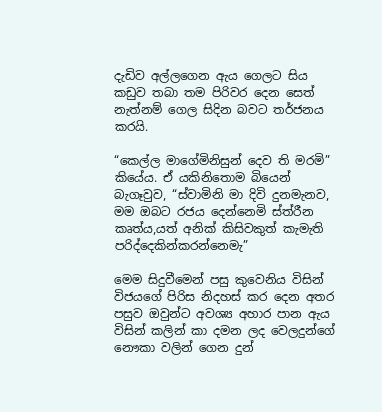දැඩිව අල්ලගෙන ඇය ගෙලට සිය කඩුව තබා තම පිරිවර දෙන සෙත් නැත්නම් ගෙල සිදින බවට තර්ජනය කරයි.

“කෙල්ල මාගේමිනිසුන් දෙව ති මරමි” කියේය. ඒ යකිනිතොම බියෙන් බැගෑවුව, “ස්වාමිනි මා දිවි දුනමැනව, මම ඔබට රජය දෙන්නෙමි ස්ත්රීන කෘත්ය,යත් අනික් කිසිවකුත් කැමැති පරිද්දෙකින්කරන්නෙමැ”

මෙම සිදුවීමෙන් පසු කුවෙනිය විසින් විජයගේ පිරිස නිදහස් කර දෙන අතර පසුව ඔවුන්ට අවශ්‍ය අහාර පාන ඇය විසින් කලින් කා දමන ලද වෙලදුන්ගේ නෞකා වලින් ගෙන දුන්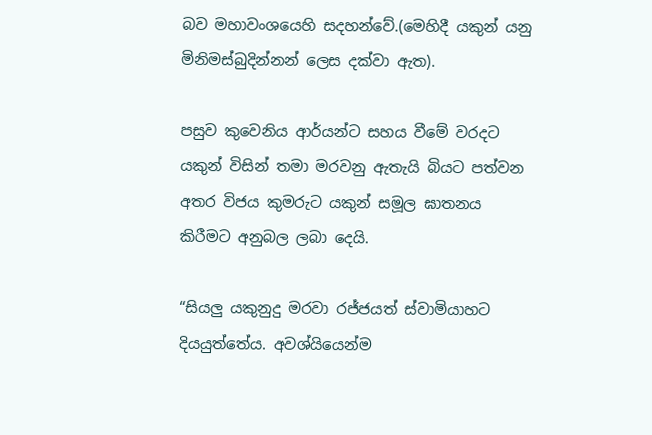බව මහාවංශයෙහි සදහන්වේ.(මෙහිදී යකුන් යනු මිනිමස්බුදින්නන් ලෙස දක්වා ඇත).

පසුව කුවෙනිය ආර්යන්ට සහය වීමේ වරදට යකුන් විසින් තමා මරවනු ඇතැයි බියට පත්වන අතර විජය කුමරුට යකුන් සමූල ඝාතනය කිරීමට අනුබල ලබා දෙයි.

“සියලු යකුනුදු මරවා රජ්ජයත් ස්වාමියාහට දියයුත්තේය. අවශ්යියෙන්ම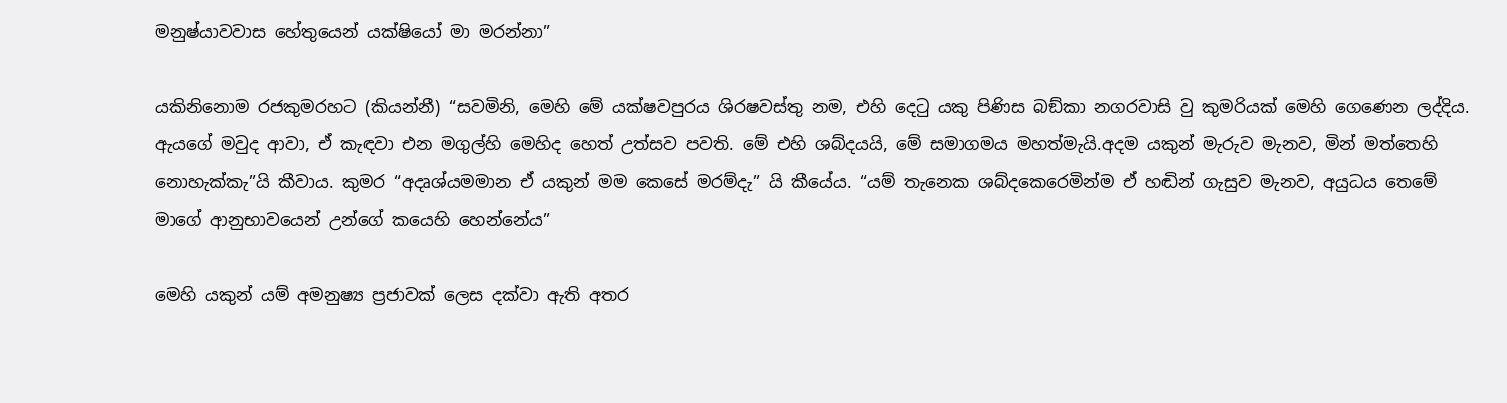මනුෂ්යාවවාස හේතුයෙන් යක්ෂියෝ මා මරන්නා”

යකිනිනොම රජකුමරහට (කියන්නී) “සවමිනි, මෙහි මේ යක්ෂවපුරය ශිරෂවස්තු නම, එහි දෙටු යකු පිණිස බඞ්කා නගරවාසි වු කුමරියක් මෙහි ගෙණෙන ලද්දිය. ඇයගේ මවුද ආවා, ඒ කැඳවා එන මගුල්හි මෙහිද‍ හෙත් උත්සව පවති. මේ එහි ශබ්දයයි, මේ සමාගමය මහත්මැයි.අදම යකුන් මැරුව මැනව, මින් මත්තෙහි නොහැක්කැ”යි කීවාය. කුමර “අදෘශ්යමමාන ඒ යකුන් මම කෙසේ මරම්දැ” යි කීයේය. “යම් තැනෙක ශබ්දකෙරෙමින්ම ඒ හඬින් ගැසුව මැනව, අයුධය තෙමේ මාගේ ආනුභාවයෙන් උන්ගේ කයෙහි හෙන්නේය”

මෙහි යකුන් යම් අමනුෂ්‍ය ප්‍රජාවක් ලෙස දක්වා ඇති අතර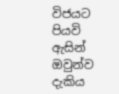විජයට පියවි ඇසින් ඔවුන්ව දැකිය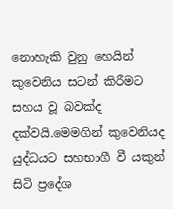නොහැකි වුනු හෙයින් කුවෙනිය සටන් කිරීමට සහය වූ බවක්ද දක්වයි.මෙමගින් කුවෙනියද යුද්ධයට සහභාගී වී යකුන් සිටි ප්‍රදේශ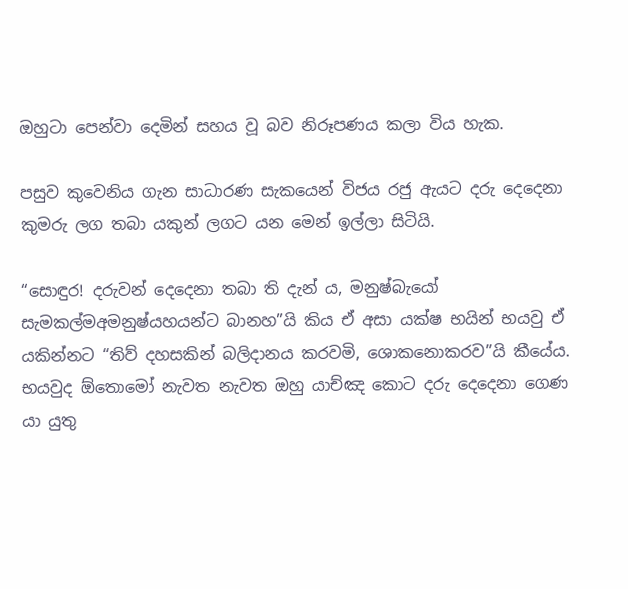ඔහුටා පෙන්වා දෙමින් සහය වූ බව නිරූපණය කලා විය හැක.

පසුව කුවෙනිය ගැන සාධාරණ සැකයෙන් විජය රජු ඇයට දරු දෙදෙනා කුමරු ලග තබා යකුන් ලගට යන මෙන් ඉල්ලා සිටියි.

“සොඳුර! දරුවන් දෙදෙනා තබා ති දැන් ය, මනුෂ්‍බැයෝ සැමකල්මඅමනුෂ්යහයන්ට බානහ”යි කිය ඒ අසා යක්ෂ භයින් භයවු ඒ යකින්නට “තිව් දහසකින් බලිදානය කරවමි, ශොකනොකරව”යි කීයේය. භයවුද ඕතොමෝ නැවත නැවත ඔහු යාච්ඤ කොට දරු දෙදෙනා ගෙණ යා යුතු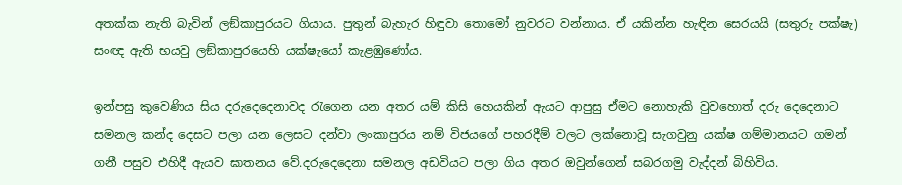අතක්ක නැති බැවින් ලඞ්කාපුරයට ගියාය. පුතුන් බැහැර හිඳුවා තොමෝ නුවරට වන්නාය. ඒ යකින්න හැඳින සෙරයයි (සතුරු පක්ෂැ) සංඥ ඇති භයවු ලඞ්කාපුරයෙහි යක්ෂැයෝ කැළඹුණෝය.

ඉන්පසු කුවෙණිය සිය දරුදෙදෙනාවද රැගෙන යන අතර යම් කිසි හෙයකින් ඇයට ආපුසු ඒමට නොහැකි වුවහොත් දරු දෙදෙනාට සමනල කන්ද දෙසට පලා යන ලෙසට දන්වා ලංකාපුරය නම් විජයගේ පහරදීම් වලට ලක්නොවූ සැගවුනු යක්ෂ ගම්මානයට ගමන් ගනී පසුව එහිදී ඇයව ඝාතනය වේ.දරුදෙදෙනා සමනල අඩවියට පලා ගිය අතර ඔවුන්ගෙන් සබරගමු වැද්දන් බිහිවිය.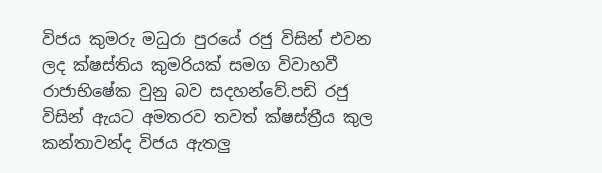විජය කුමරු මධුරා පුරයේ රජු විසින් එවන ලද ක්ෂස්තිය කුමරියක් සමග විවාහවී රාජාභිෂේක වුනු බව සදහන්වේ.පඩි රජු විසින් ඇයට අමතරව තවත් ක්ෂස්ත්‍රීය කුල කන්තාවන්ද විජය ඇතලු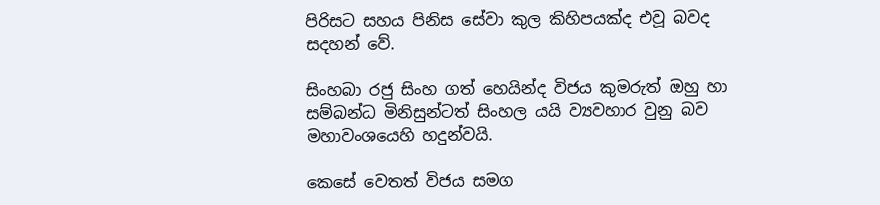පිරිසට සහය පිනිස සේවා කුල කිහිපයක්ද එවූ බවද සදහන් වේ.

සිංහබා රජු සිංහ ගත් හෙයින්ද විජය කුමරුත් ඔහු හා සම්බන්ධ මිනිසුන්ටත් සිංහල යයි ව්‍යවහාර වුනු බව මහාවංශයෙහි හදුන්වයි.

කෙසේ වෙතත් විජය සමග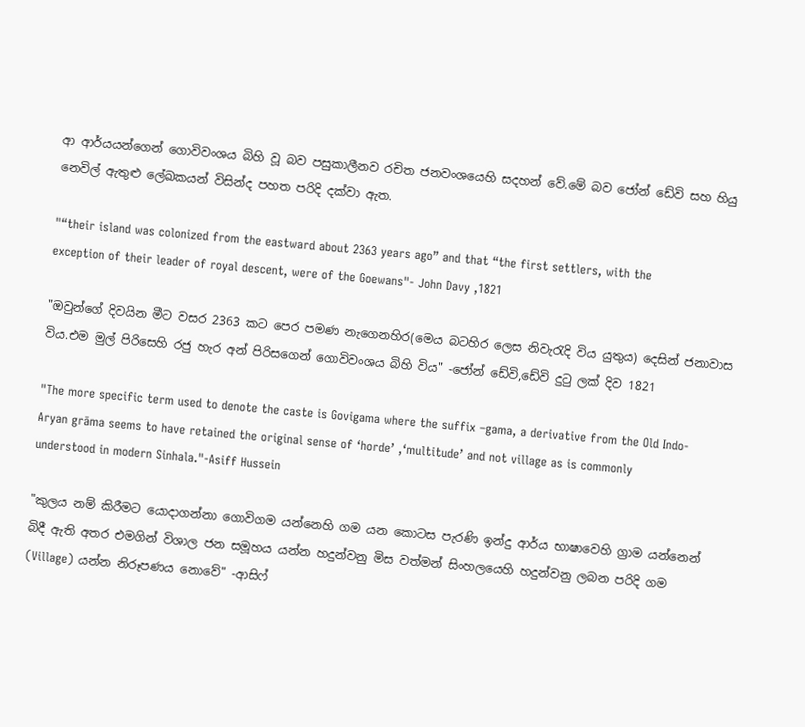ආ ආර්යයන්ගෙන් ගොවිවංශය බිහි වූ බව පසුකාලීනව රචිත ජනවංශයෙහි සදහන් වේ.මේ බව ජෝන් ඩේවි සහ හියු නෙවිල් ඇතුළු ලේඛකයන් විසින්ද පහත පරිදි දක්වා ඇත.

"“their island was colonized from the eastward about 2363 years ago” and that “the first settlers, with the exception of their leader of royal descent, were of the Goewans"- John Davy ,1821

"ඔවුන්ගේ දිවයින මීට වසර 2363 කට පෙර පමණ නැගෙනහිර(මෙය බටහිර ලෙස නිවැරැදි විය යුතුය) දෙසින් ජනාවාස විය.එම මුල් පිරිසෙහි රජු හැර අන් පිරිසගෙන් ගොවිවංශය බිහි විය" -ජෝන් ඩේවි,ඩේවි දුටු ලක් දිව 1821

"The more specific term used to denote the caste is Govigama where the suffix –gama, a derivative from the Old Indo-Aryan grāma seems to have retained the original sense of ‘horde’ ,‘multitude’ and not village as is commonly understood in modern Sinhala."-Asiff Hussein

"කුලය නම් කිරීමට යොදාගන්නා ගොවිගම යන්නෙහි ගම යන කොටස පැරණි ඉන්දු ආර්ය භාෂාවෙහි ග්‍රාම යන්නෙන් බිදී ඇති අතර එමගින් විශාල ජන සමූහය යන්න හදුන්වනු මිස වත්මන් සිංහලයෙහි හදුන්වනු ලබන පරිදි ගම (Village) යන්න නිරූපණය නොවේ" -ආසිෆ්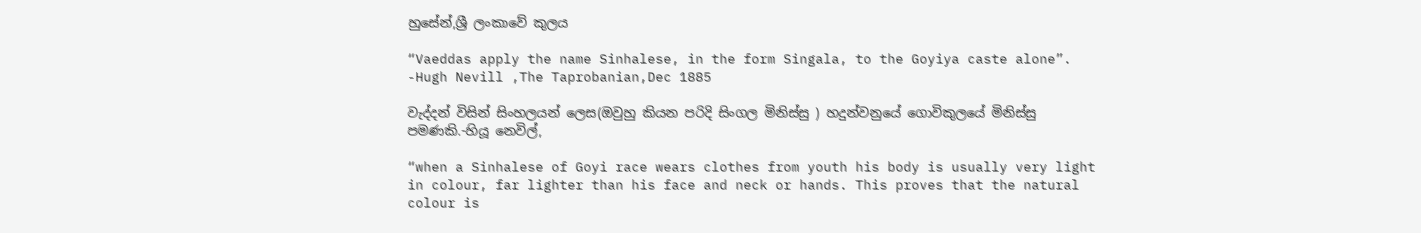හුසේන්,ශ්‍රී ලංකාවේ කුලය

“Vaeddas apply the name Sinhalese, in the form Singala, to the Goyiya caste alone”. -Hugh Nevill ,The Taprobanian,Dec 1885

වැද්දන් විසින් සිංහලයන් ලෙස(ඔවුහු කියන පරිදි සිංගල මිනිස්සු ) හදුන්වනුයේ ගොවිකුලයේ මිනිස්සු පමණකි.-හියූ නෙවිල්,

“when a Sinhalese of Goyi race wears clothes from youth his body is usually very light in colour, far lighter than his face and neck or hands. This proves that the natural colour is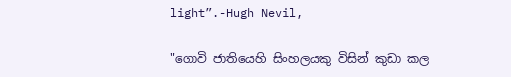light”.-Hugh Nevil,

"ගොවි ජාතියෙහි සිංහලයකු විසින් කුඩා කල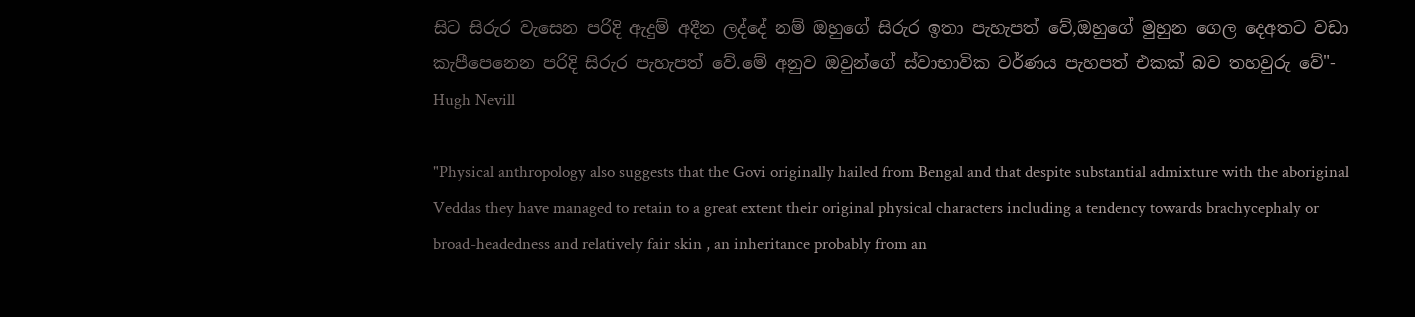සිට සිරුර වැසෙන පරිදි ඇදුම් අදීන ලද්දේ නම් ඔහුගේ සිරුර ඉතා පැහැපත් වේ,ඔහුගේ මුහුන ගෙල දෙඅතට වඩා කැපීපෙනෙන පරිදි සිරුර පැහැපත් වේ.මේ අනුව ඔවුන්ගේ ස්වාභාවික වර්ණය පැහපත් එකක් බව තහවුරු වේ"- Hugh Nevill

"Physical anthropology also suggests that the Govi originally hailed from Bengal and that despite substantial admixture with the aboriginal Veddas they have managed to retain to a great extent their original physical characters including a tendency towards brachycephaly or broad-headedness and relatively fair skin , an inheritance probably from an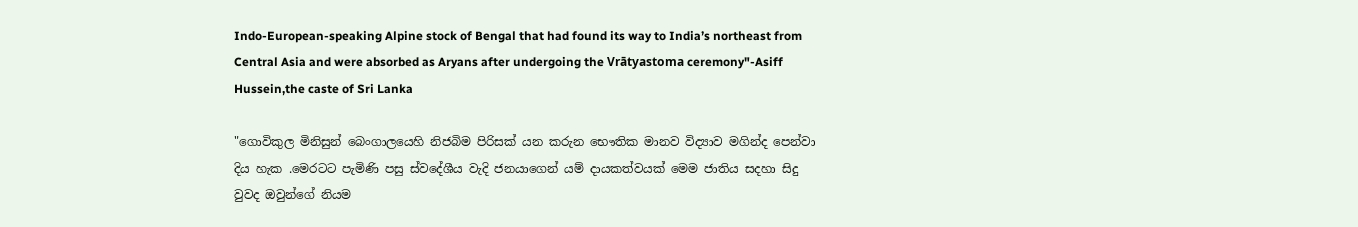Indo-European-speaking Alpine stock of Bengal that had found its way to India’s northeast from Central Asia and were absorbed as Aryans after undergoing the Vrātyastoma ceremony"-Asiff Hussein,the caste of Sri Lanka

"ගොවිකුල මිනිසුන් බෙංගාලයෙහි නිජබිම පිරිසක් යන කරුන භෞතික මානව විද්‍යාව මගින්ද පෙන්වා දිය හැක .මෙරටට පැමිණි පසු ස්වදේශීය වැදි ජනයාගෙන් යම් දායකත්වයක් මෙම ජාතිය සදහා සිදු වුවද ඔවුන්ගේ නියම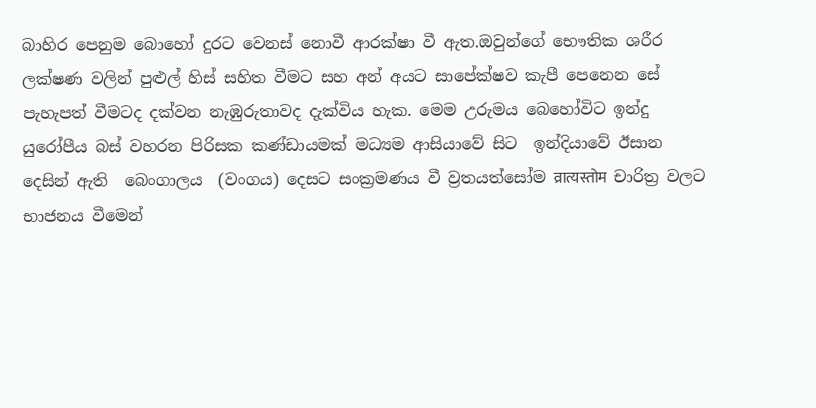බාහිර පෙනුම බොහෝ දුරට වෙනස් නොවී ආරක්ෂා වී ඇත.ඔවුන්ගේ භෞතික ශරීර ලක්ෂණ වලින් පුළුල් හිස් සහිත වීමට සහ අන් අයට සාපේක්ෂව කැපී පෙනෙන සේ පැහැපත් වීමටද දක්වන නැඹුරුතාවද දැක්විය හැක. මෙම උරුමය බෙහෝවිට ඉන්දු යුරෝපීය බස් වහරන පිරිසක කණ්ඩායමක් මධ්‍යම ආසියාවේ සිට  ඉන්දියාවේ ඊසාන දෙසින් ඇති  බෙංගාලය  (වංගය) දෙසට සංක්‍රමණය වී ව්‍රතයත්සෝම व्रात्यस्तोम  චාරිත්‍ර වලට භාජනය වීමෙන්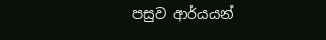පසුව ආර්යයන්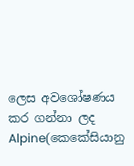ලෙස අවශෝෂණය කර ගන්නා ලද Alpine(කෙකේසියානු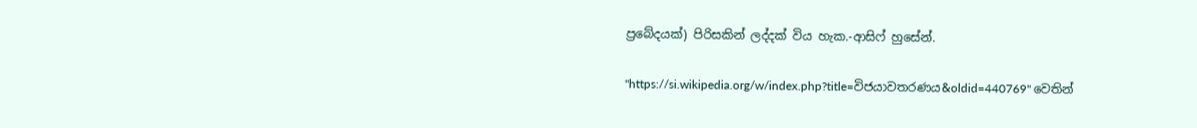ප්‍රබේදයක්) පිරිසකින් ලද්දක් විය හැක.-ආසිෆ් හුසේන්.

"https://si.wikipedia.org/w/index.php?title=විජයාවතරණය&oldid=440769" වෙතින්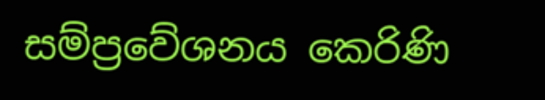සම්ප්‍රවේශනය කෙරිණි